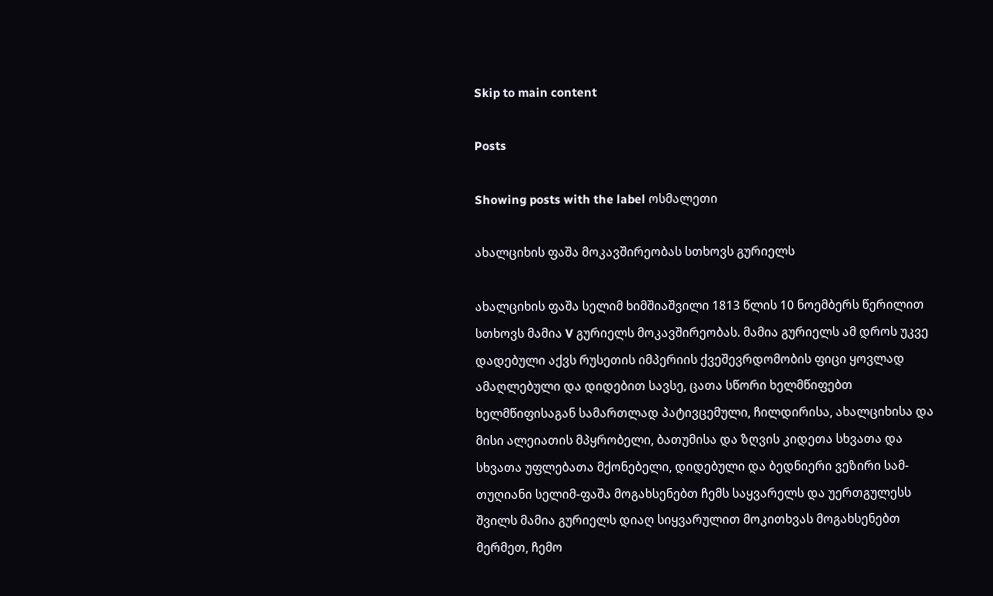Skip to main content

Posts

Showing posts with the label ოსმალეთი

ახალციხის ფაშა მოკავშირეობას სთხოვს გურიელს

ახალციხის ფაშა სელიმ ხიმშიაშვილი 1813 წლის 10 ნოემბერს წერილით სთხოვს მამია V გურიელს მოკავშირეობას. მამია გურიელს ამ დროს უკვე დადებული აქვს რუსეთის იმპერიის ქვეშევრდომობის ფიცი ყოვლად ამაღლებული და დიდებით სავსე, ცათა სწორი ხელმწიფებთ ხელმწიფისაგან სამართლად პატივცემული, ჩილდირისა, ახალციხისა და მისი ალეიათის მპყრობელი, ბათუმისა და ზღვის კიდეთა სხვათა და სხვათა უფლებათა მქონებელი, დიდებული და ბედნიერი ვეზირი სამ-თუღიანი სელიმ-ფაშა მოგახსენებთ ჩემს საყვარელს და უერთგულესს შვილს მამია გურიელს დიაღ სიყვარულით მოკითხვას მოგახსენებთ მერმეთ, ჩემო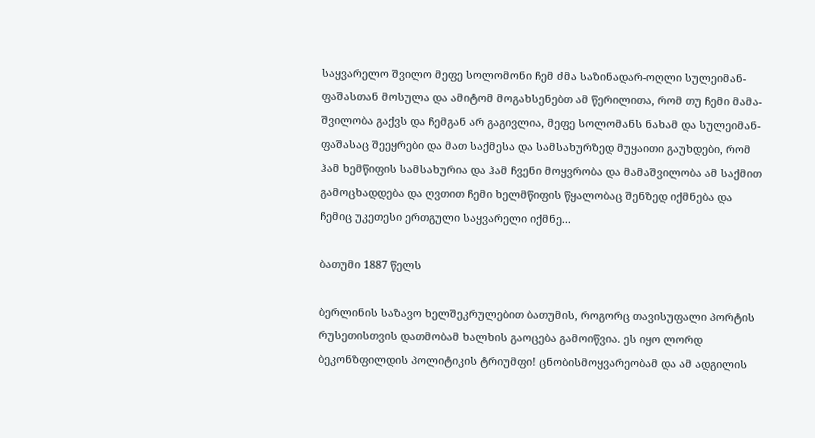საყვარელო შვილო მეფე სოლომონი ჩემ ძმა საზინადარ-ოღლი სულეიმან-ფაშასთან მოსულა და ამიტომ მოგახსენებთ ამ წერილითა, რომ თუ ჩემი მამა-შვილობა გაქვს და ჩემგან არ გაგივლია, მეფე სოლომანს ნახამ და სულეიმან-ფაშასაც შეეყრები და მათ საქმესა და სამსახურზედ მუყაითი გაუხდები, რომ ჰამ ხემწიფის სამსახურია და ჰამ ჩვენი მოყვრობა და მამაშვილობა ამ საქმით გამოცხადდება და ღვთით ჩემი ხელმწიფის წყალობაც შენზედ იქმნება და ჩემიც უკეთესი ერთგული საყვარელი იქმნე...

ბათუმი 1887 წელს

ბერლინის საზავო ხელშეკრულებით ბათუმის, როგორც თავისუფალი პორტის რუსეთისთვის დათმობამ ხალხის გაოცება გამოიწვია. ეს იყო ლორდ ბეკონზფილდის პოლიტიკის ტრიუმფი! ცნობისმოყვარეობამ და ამ ადგილის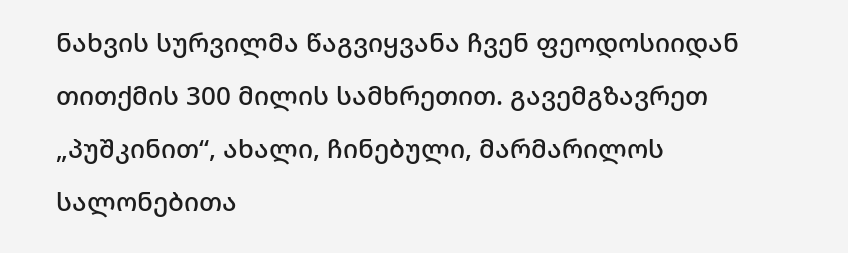ნახვის სურვილმა წაგვიყვანა ჩვენ ფეოდოსიიდან თითქმის 300 მილის სამხრეთით. გავემგზავრეთ „პუშკინით“, ახალი, ჩინებული, მარმარილოს სალონებითა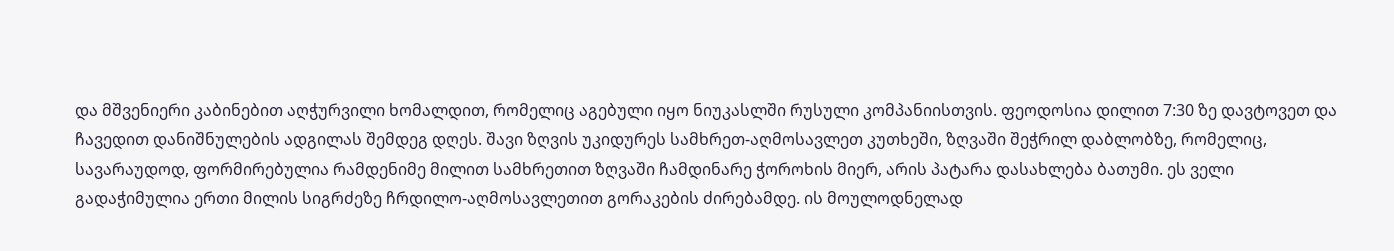და მშვენიერი კაბინებით აღჭურვილი ხომალდით, რომელიც აგებული იყო ნიუკასლში რუსული კომპანიისთვის. ფეოდოსია დილით 7:30 ზე დავტოვეთ და ჩავედით დანიშნულების ადგილას შემდეგ დღეს. შავი ზღვის უკიდურეს სამხრეთ-აღმოსავლეთ კუთხეში, ზღვაში შეჭრილ დაბლობზე, რომელიც, სავარაუდოდ, ფორმირებულია რამდენიმე მილით სამხრეთით ზღვაში ჩამდინარე ჭოროხის მიერ, არის პატარა დასახლება ბათუმი. ეს ველი გადაჭიმულია ერთი მილის სიგრძეზე ჩრდილო-აღმოსავლეთით გორაკების ძირებამდე. ის მოულოდნელად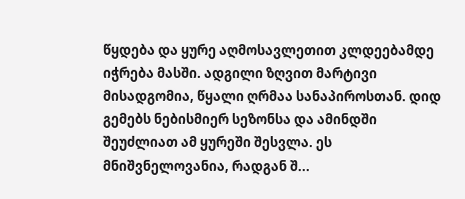წყდება და ყურე აღმოსავლეთით კლდეებამდე იჭრება მასში. ადგილი ზღვით მარტივი მისადგომია, წყალი ღრმაა სანაპიროსთან. დიდ გემებს ნებისმიერ სეზონსა და ამინდში შეუძლიათ ამ ყურეში შესვლა. ეს მნიშვნელოვანია, რადგან შ...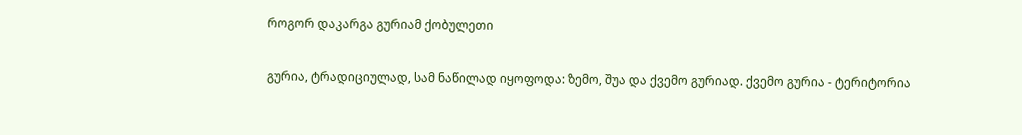როგორ დაკარგა გურიამ ქობულეთი

გურია, ტრადიციულად, სამ ნაწილად იყოფოდა: ზემო, შუა და ქვემო გურიად. ქვემო გურია - ტერიტორია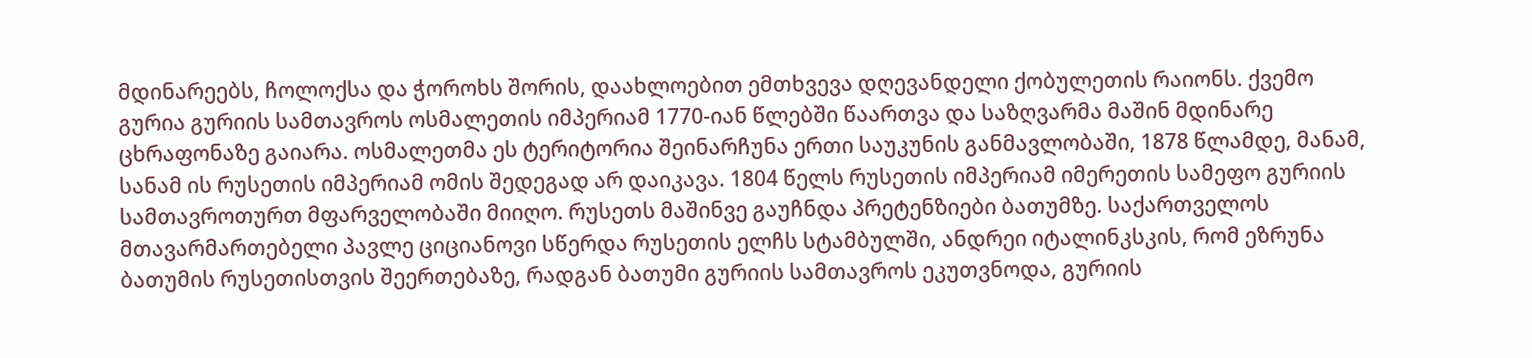მდინარეებს, ჩოლოქსა და ჭოროხს შორის, დაახლოებით ემთხვევა დღევანდელი ქობულეთის რაიონს. ქვემო გურია გურიის სამთავროს ოსმალეთის იმპერიამ 1770-იან წლებში წაართვა და საზღვარმა მაშინ მდინარე ცხრაფონაზე გაიარა. ოსმალეთმა ეს ტერიტორია შეინარჩუნა ერთი საუკუნის განმავლობაში, 1878 წლამდე, მანამ, სანამ ის რუსეთის იმპერიამ ომის შედეგად არ დაიკავა. 1804 წელს რუსეთის იმპერიამ იმერეთის სამეფო გურიის სამთავროთურთ მფარველობაში მიიღო. რუსეთს მაშინვე გაუჩნდა პრეტენზიები ბათუმზე. საქართველოს მთავარმართებელი პავლე ციციანოვი სწერდა რუსეთის ელჩს სტამბულში, ანდრეი იტალინკსკის, რომ ეზრუნა ბათუმის რუსეთისთვის შეერთებაზე, რადგან ბათუმი გურიის სამთავროს ეკუთვნოდა, გურიის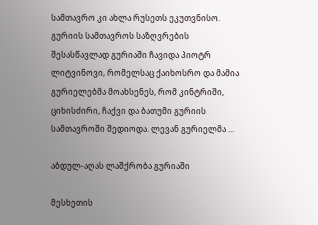სამთავრო კი ახლა რუსეთს ეკუთვნისო. გურიის სამთავროს საზღვრების შესასწავლად გურიაში ჩავიდა პიოტრ ლიტვინოვი, რომელსაც ქაიხოსრო და მამია გურიელებმა მოახსენეს, რომ კინტრიში, ციხისძირი, ჩაქვი და ბათუმი გურიის სამთავროში შედიოდა. ლევან გურიელმა ...

აბდულ-აღას ლაშქრობა გურიაში

მესხეთის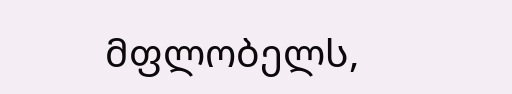მფლობელს,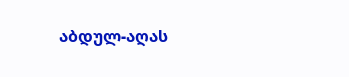აბდულ-აღას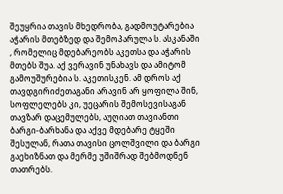შეუყრია თავის მხედრობა, გადმოუტარებია აჭარის მთებზედ და შემოპარულა ს. ასკანაში , რომელიც მდებარეობს აკეთსა და აჭარის მთებს შუა. აქ ვერავინ უნახავს და ამიტომ გამოუშურებია ს. აკეთისკენ. ამ დროს აქ თავდგირიძეთაგანი არავინ არ ყოფილა შინ, სოფლელებს კი, უეცარის შემოსევისაგან თავზარ დაცემულებს, აუღიათ თავიანთი ბარგი-ბარხანა და აქვე მდებარე ტყეში შესულან, რათა თავისი ცოლშვილი და ბარგი გაეხიზნათ და მერმე უშიშრად შებმოდნენ თათრებს.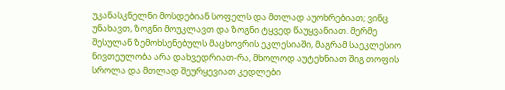უკანასკნელნი მოსდებიან სოფელს და მთლად აუოხრებიათ; ვინც უნახავთ, ზოგნი მოუკლავთ და ზოგნი ტყვედ წაუყვანიათ. მერმე შესულან ზემოხსენებულს მაცხოვრის ეკლესიაში, მაგრამ საეკლესიო ნივთეულობა არა დახვედრიათ-რა, მხოლოდ აუტეხნიათ შიგ თოფის სროლა და მთლად შეურყევიათ კედლები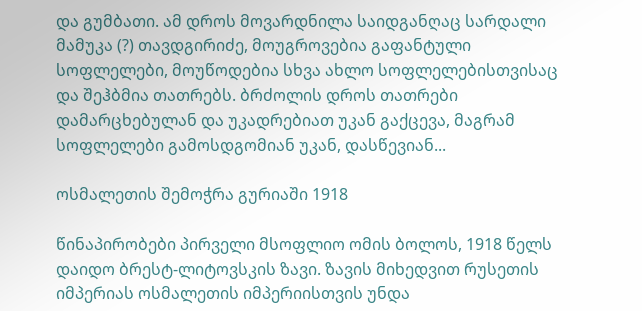და გუმბათი. ამ დროს მოვარდნილა საიდგანღაც სარდალი მამუკა (?) თავდგირიძე, მოუგროვებია გაფანტული სოფლელები, მოუწოდებია სხვა ახლო სოფლელებისთვისაც და შეჰბმია თათრებს. ბრძოლის დროს თათრები დამარცხებულან და უკადრებიათ უკან გაქცევა, მაგრამ სოფლელები გამოსდგომიან უკან, დასწევიან...

ოსმალეთის შემოჭრა გურიაში 1918

წინაპირობები პირველი მსოფლიო ომის ბოლოს, 1918 წელს დაიდო ბრესტ-ლიტოვსკის ზავი. ზავის მიხედვით რუსეთის იმპერიას ოსმალეთის იმპერიისთვის უნდა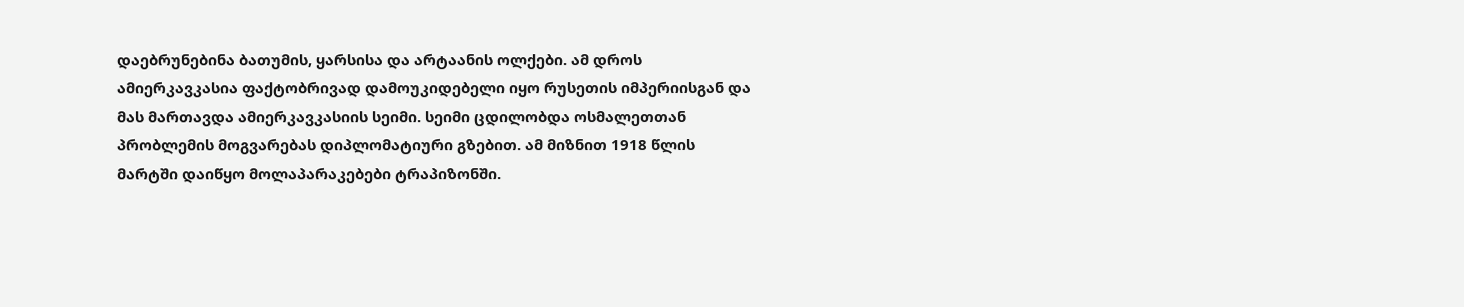დაებრუნებინა ბათუმის, ყარსისა და არტაანის ოლქები. ამ დროს ამიერკავკასია ფაქტობრივად დამოუკიდებელი იყო რუსეთის იმპერიისგან და მას მართავდა ამიერკავკასიის სეიმი. სეიმი ცდილობდა ოსმალეთთან პრობლემის მოგვარებას დიპლომატიური გზებით. ამ მიზნით 1918 წლის მარტში დაიწყო მოლაპარაკებები ტრაპიზონში.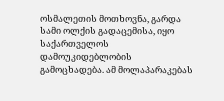ოსმალეთის მოთხოვნა, გარდა სამი ოლქის გადაცემისა, იყო საქართველოს დამოუკიდებლობის გამოცხადება. ამ მოლაპარაკებას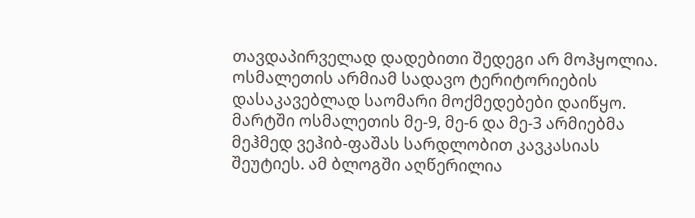თავდაპირველად დადებითი შედეგი არ მოჰყოლია. ოსმალეთის არმიამ სადავო ტერიტორიების დასაკავებლად საომარი მოქმედებები დაიწყო. მარტში ოსმალეთის მე-9, მე-6 და მე-3 არმიებმა მეჰმედ ვეჰიბ-ფაშას სარდლობით კავკასიას შეუტიეს. ამ ბლოგში აღწერილია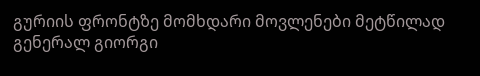გურიის ფრონტზე მომხდარი მოვლენები მეტწილად გენერალ გიორგი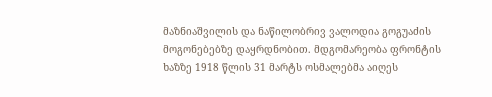მაზნიაშვილის და ნაწილობრივ ვალოდია გოგუაძის  მოგონებებზე დაყრდნობით. მდგომარეობა ფრონტის ხაზზე 1918 წლის 31 მარტს ოსმალებმა აიღეს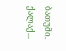ბათუმი. ქალაქ...